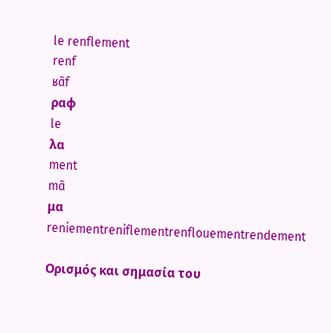le renflement
renf
ʁɑ̃f
ραφ
le
λα
ment
mɑ̃
μα
reniementreniflementrenflouementrendement

Ορισμός και σημασία του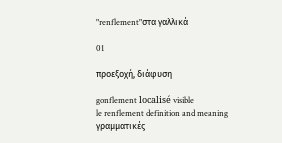"renflement"στα γαλλικά

01

προεξοχή, διάφυση

gonflement localisé visible
le renflement definition and meaning
γραμματικές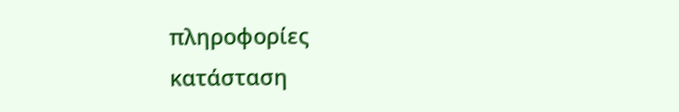πληροφορίες
κατάσταση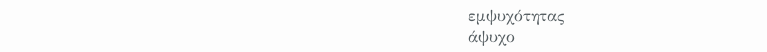εμψυχότητας
άψυχο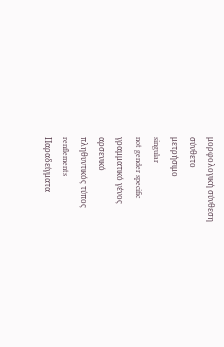μορφολογική σύνθεση
σύνθετο
μετρήσιμο
singular
not gender specific
γραμματικό γένος
αρσενικό
πληθυντικός τύπος
renflements
Παραδείγματα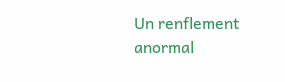Un renflement anormal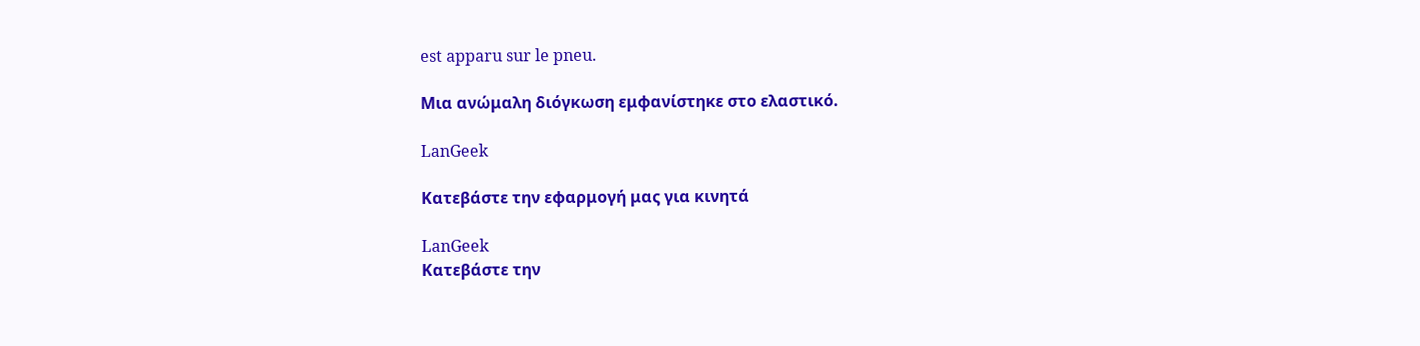est apparu sur le pneu.

Μια ανώμαλη διόγκωση εμφανίστηκε στο ελαστικό.

LanGeek

Κατεβάστε την εφαρμογή μας για κινητά

LanGeek
Κατεβάστε την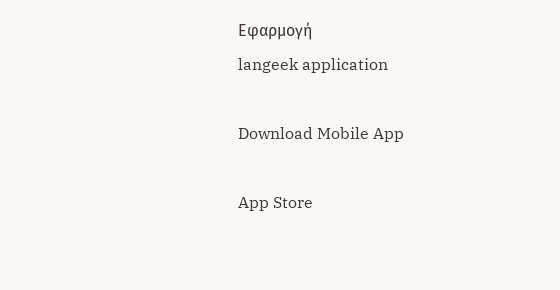Εφαρμογή
langeek application

Download Mobile App

App Store